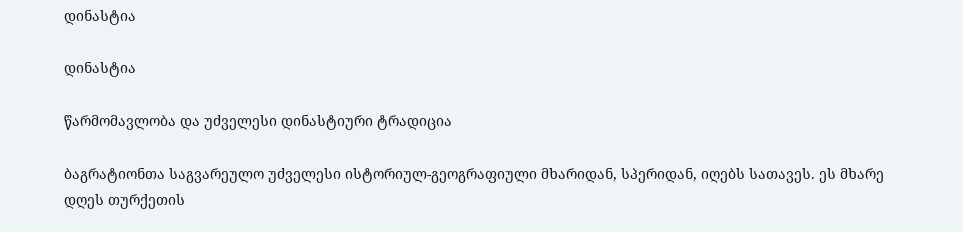დინასტია

დინასტია

წარმომავლობა და უძველესი დინასტიური ტრადიცია

ბაგრატიონთა საგვარეულო უძველესი ისტორიულ-გეოგრაფიული მხარიდან, სპერიდან, იღებს სათავეს. ეს მხარე დღეს თურქეთის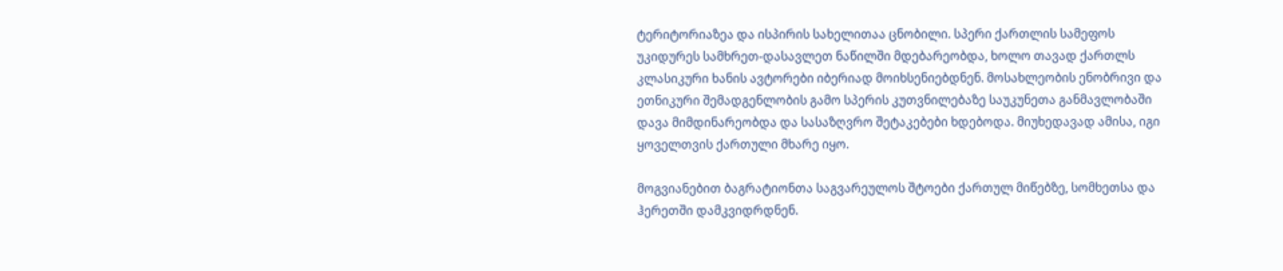ტერიტორიაზეა და ისპირის სახელითაა ცნობილი. სპერი ქართლის სამეფოს უკიდურეს სამხრეთ-დასავლეთ ნაწილში მდებარეობდა, ხოლო თავად ქართლს კლასიკური ხანის ავტორები იბერიად მოიხსენიებდნენ. მოსახლეობის ენობრივი და ეთნიკური შემადგენლობის გამო სპერის კუთვნილებაზე საუკუნეთა განმავლობაში დავა მიმდინარეობდა და სასაზღვრო შეტაკებები ხდებოდა. მიუხედავად ამისა, იგი ყოველთვის ქართული მხარე იყო.

მოგვიანებით ბაგრატიონთა საგვარეულოს შტოები ქართულ მიწებზე, სომხეთსა და ჰერეთში დამკვიდრდნენ.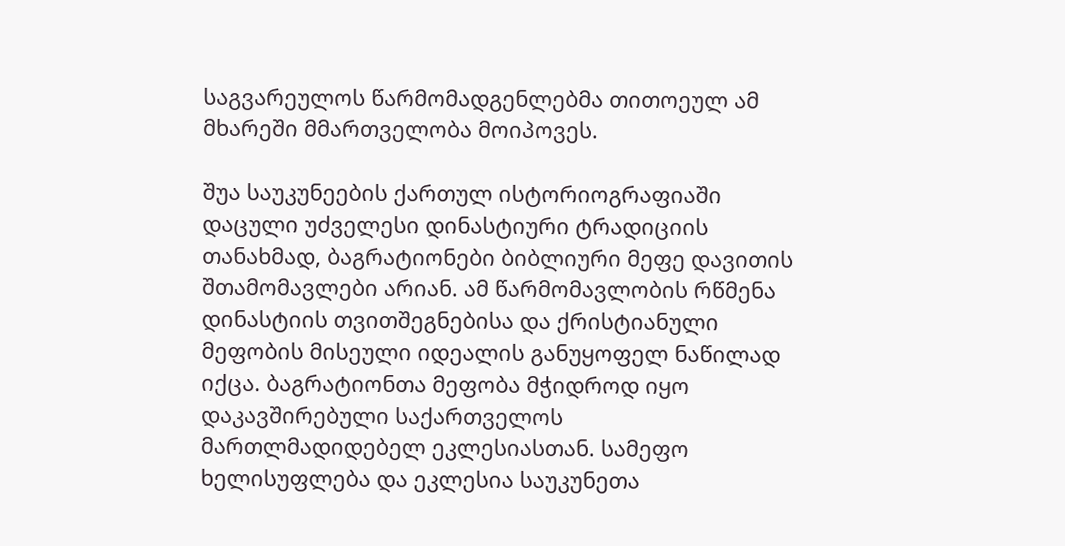საგვარეულოს წარმომადგენლებმა თითოეულ ამ მხარეში მმართველობა მოიპოვეს.

შუა საუკუნეების ქართულ ისტორიოგრაფიაში დაცული უძველესი დინასტიური ტრადიციის თანახმად, ბაგრატიონები ბიბლიური მეფე დავითის შთამომავლები არიან. ამ წარმომავლობის რწმენა დინასტიის თვითშეგნებისა და ქრისტიანული მეფობის მისეული იდეალის განუყოფელ ნაწილად იქცა. ბაგრატიონთა მეფობა მჭიდროდ იყო დაკავშირებული საქართველოს მართლმადიდებელ ეკლესიასთან. სამეფო ხელისუფლება და ეკლესია საუკუნეთა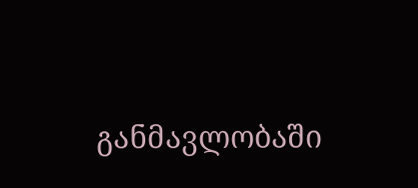განმავლობაში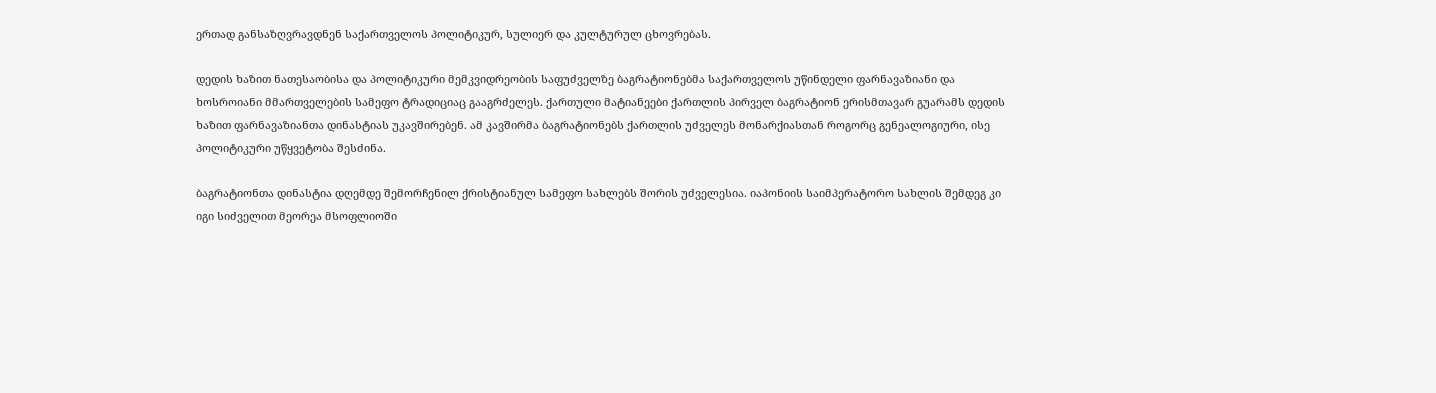ერთად განსაზღვრავდნენ საქართველოს პოლიტიკურ, სულიერ და კულტურულ ცხოვრებას.

დედის ხაზით ნათესაობისა და პოლიტიკური მემკვიდრეობის საფუძველზე ბაგრატიონებმა საქართველოს უწინდელი ფარნავაზიანი და ხოსროიანი მმართველების სამეფო ტრადიციაც გააგრძელეს. ქართული მატიანეები ქართლის პირველ ბაგრატიონ ერისმთავარ გუარამს დედის ხაზით ფარნავაზიანთა დინასტიას უკავშირებენ. ამ კავშირმა ბაგრატიონებს ქართლის უძველეს მონარქიასთან როგორც გენეალოგიური, ისე პოლიტიკური უწყვეტობა შესძინა.

ბაგრატიონთა დინასტია დღემდე შემორჩენილ ქრისტიანულ სამეფო სახლებს შორის უძველესია. იაპონიის საიმპერატორო სახლის შემდეგ კი იგი სიძველით მეორეა მსოფლიოში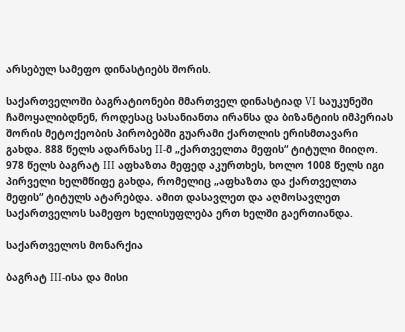არსებულ სამეფო დინასტიებს შორის.

საქართველოში ბაგრატიონები მმართველ დინასტიად VI საუკუნეში ჩამოყალიბდნენ, როდესაც სასანიანთა ირანსა და ბიზანტიის იმპერიას შორის მეტოქეობის პირობებში გუარამი ქართლის ერისმთავარი გახდა. 888 წელს ადარნასე II-მ „ქართველთა მეფის“ ტიტული მიიღო. 978 წელს ბაგრატ III აფხაზთა მეფედ აკურთხეს, ხოლო 1008 წელს იგი პირველი ხელმწიფე გახდა, რომელიც „აფხაზთა და ქართველთა მეფის“ ტიტულს ატარებდა. ამით დასავლეთ და აღმოსავლეთ საქართველოს სამეფო ხელისუფლება ერთ ხელში გაერთიანდა.

საქართველოს მონარქია

ბაგრატ III-ისა და მისი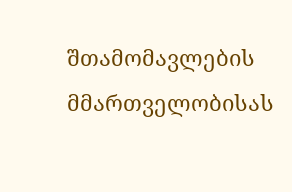შთამომავლების მმართველობისას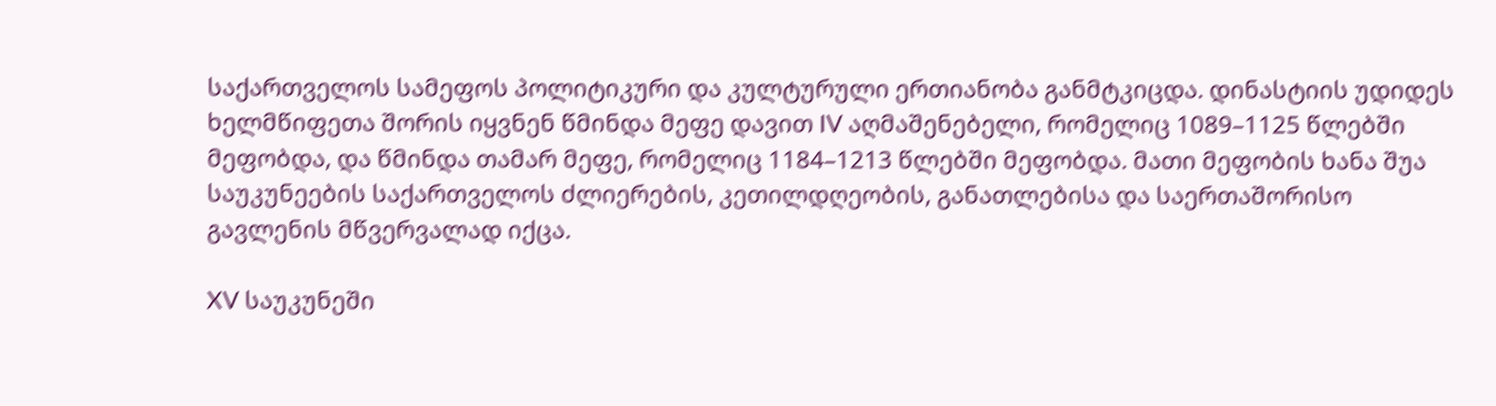საქართველოს სამეფოს პოლიტიკური და კულტურული ერთიანობა განმტკიცდა. დინასტიის უდიდეს ხელმწიფეთა შორის იყვნენ წმინდა მეფე დავით IV აღმაშენებელი, რომელიც 1089–1125 წლებში მეფობდა, და წმინდა თამარ მეფე, რომელიც 1184–1213 წლებში მეფობდა. მათი მეფობის ხანა შუა საუკუნეების საქართველოს ძლიერების, კეთილდღეობის, განათლებისა და საერთაშორისო გავლენის მწვერვალად იქცა.

XV საუკუნეში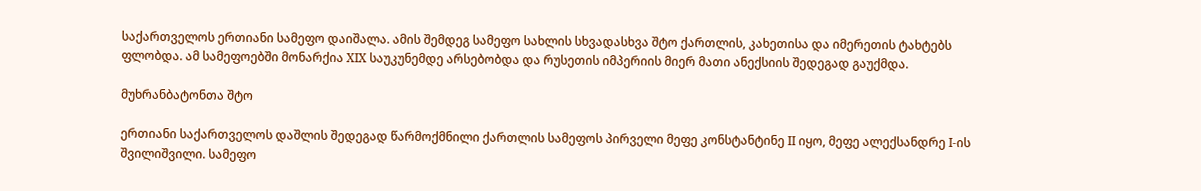საქართველოს ერთიანი სამეფო დაიშალა. ამის შემდეგ სამეფო სახლის სხვადასხვა შტო ქართლის, კახეთისა და იმერეთის ტახტებს ფლობდა. ამ სამეფოებში მონარქია XIX საუკუნემდე არსებობდა და რუსეთის იმპერიის მიერ მათი ანექსიის შედეგად გაუქმდა.

მუხრანბატონთა შტო

ერთიანი საქართველოს დაშლის შედეგად წარმოქმნილი ქართლის სამეფოს პირველი მეფე კონსტანტინე II იყო, მეფე ალექსანდრე I-ის შვილიშვილი. სამეფო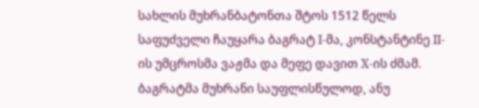სახლის მუხრანბატონთა შტოს 1512 წელს საფუძველი ჩაუყარა ბაგრატ I-მა, კონსტანტინე II-ის უმცროსმა ვაჟმა და მეფე დავით X-ის ძმამ. ბაგრატმა მუხრანი საუფლისწულოდ, ანუ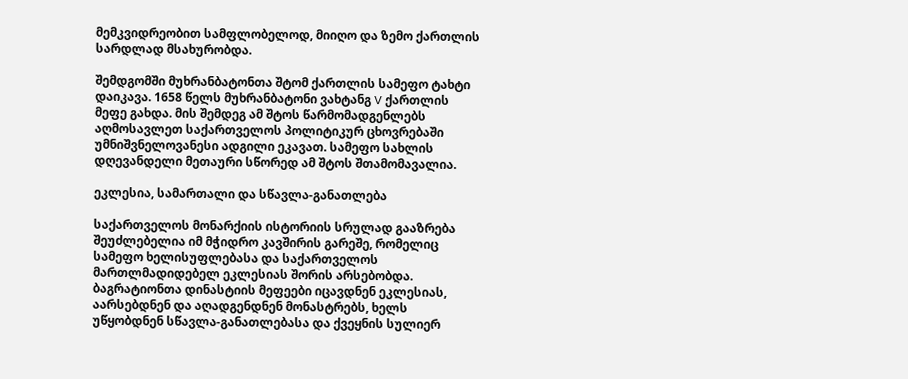მემკვიდრეობით სამფლობელოდ, მიიღო და ზემო ქართლის სარდლად მსახურობდა.

შემდგომში მუხრანბატონთა შტომ ქართლის სამეფო ტახტი დაიკავა. 1658 წელს მუხრანბატონი ვახტანგ V ქართლის მეფე გახდა. მის შემდეგ ამ შტოს წარმომადგენლებს აღმოსავლეთ საქართველოს პოლიტიკურ ცხოვრებაში უმნიშვნელოვანესი ადგილი ეკავათ. სამეფო სახლის დღევანდელი მეთაური სწორედ ამ შტოს შთამომავალია.

ეკლესია, სამართალი და სწავლა-განათლება

საქართველოს მონარქიის ისტორიის სრულად გააზრება შეუძლებელია იმ მჭიდრო კავშირის გარეშე, რომელიც სამეფო ხელისუფლებასა და საქართველოს მართლმადიდებელ ეკლესიას შორის არსებობდა. ბაგრატიონთა დინასტიის მეფეები იცავდნენ ეკლესიას, აარსებდნენ და აღადგენდნენ მონასტრებს, ხელს უწყობდნენ სწავლა-განათლებასა და ქვეყნის სულიერ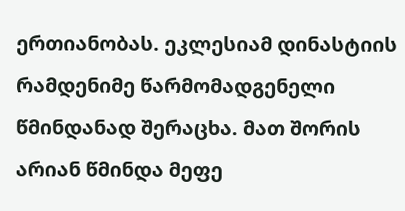ერთიანობას. ეკლესიამ დინასტიის რამდენიმე წარმომადგენელი წმინდანად შერაცხა. მათ შორის არიან წმინდა მეფე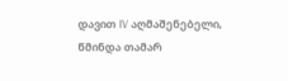დავით IV აღმაშენებელი, წმინდა თამარ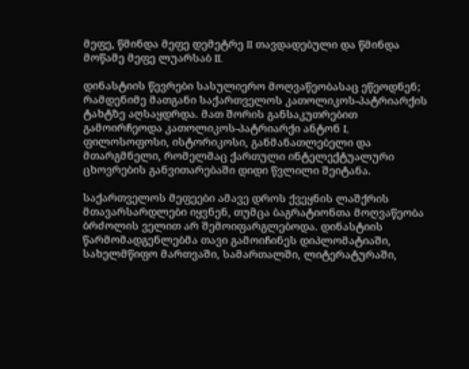მეფე, წმინდა მეფე დემეტრე II თავდადებული და წმინდა მოწამე მეფე ლუარსაბ II.

დინასტიის წევრები სასულიერო მოღვაწეობასაც ეწეოდნენ; რამდენიმე მათგანი საქართველოს კათოლიკოს-პატრიარქის ტახტზე აღსაყდრდა. მათ შორის განსაკუთრებით გამოირჩეოდა კათოლიკოს-პატრიარქი ანტონ I, ფილოსოფოსი, ისტორიკოსი, განმანათლებელი და მთარგმნელი, რომელმაც ქართული ინტელექტუალური ცხოვრების განვითარებაში დიდი წვლილი შეიტანა.

საქართველოს მეფეები ამავე დროს ქვეყნის ლაშქრის მთავარსარდლები იყვნენ, თუმცა ბაგრატიონთა მოღვაწეობა ბრძოლის ველით არ შემოიფარგლებოდა. დინასტიის წარმომადგენლებმა თავი გამოიჩინეს დიპლომატიაში, სახელმწიფო მართვაში, სამართალში, ლიტერატურაში,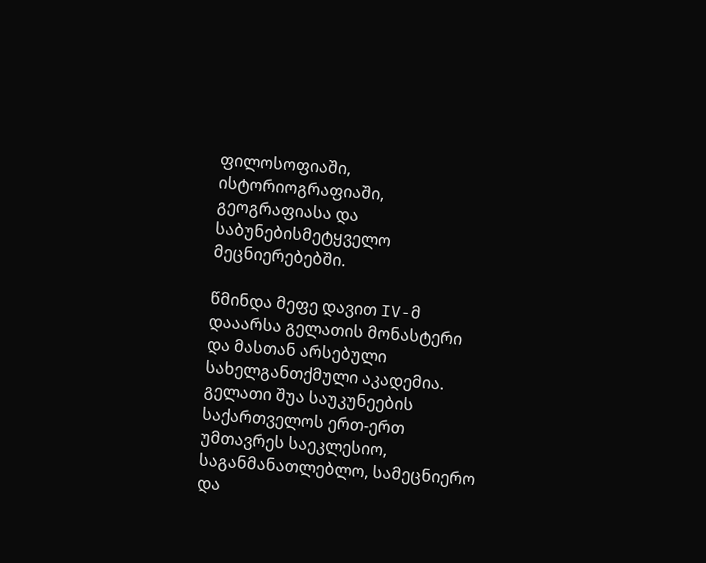ფილოსოფიაში, ისტორიოგრაფიაში, გეოგრაფიასა და საბუნებისმეტყველო მეცნიერებებში.

წმინდა მეფე დავით IV-მ დააარსა გელათის მონასტერი და მასთან არსებული სახელგანთქმული აკადემია. გელათი შუა საუკუნეების საქართველოს ერთ-ერთ უმთავრეს საეკლესიო, საგანმანათლებლო, სამეცნიერო და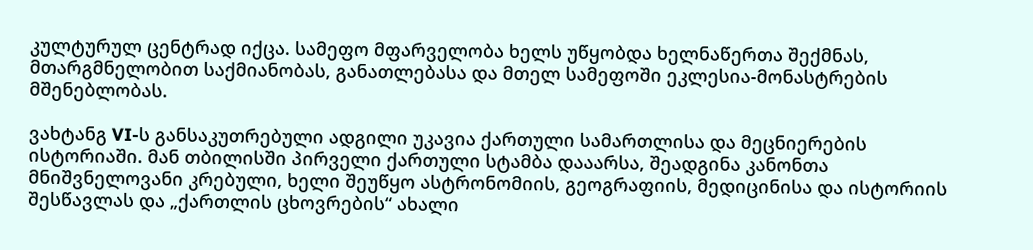კულტურულ ცენტრად იქცა. სამეფო მფარველობა ხელს უწყობდა ხელნაწერთა შექმნას, მთარგმნელობით საქმიანობას, განათლებასა და მთელ სამეფოში ეკლესია-მონასტრების მშენებლობას.

ვახტანგ VI-ს განსაკუთრებული ადგილი უკავია ქართული სამართლისა და მეცნიერების ისტორიაში. მან თბილისში პირველი ქართული სტამბა დააარსა, შეადგინა კანონთა მნიშვნელოვანი კრებული, ხელი შეუწყო ასტრონომიის, გეოგრაფიის, მედიცინისა და ისტორიის შესწავლას და „ქართლის ცხოვრების“ ახალი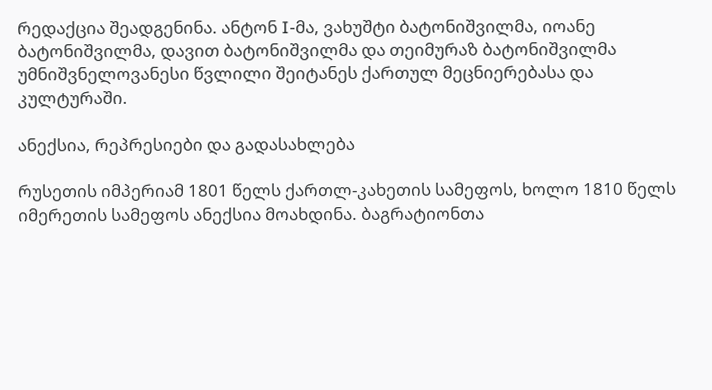რედაქცია შეადგენინა. ანტონ I-მა, ვახუშტი ბატონიშვილმა, იოანე ბატონიშვილმა, დავით ბატონიშვილმა და თეიმურაზ ბატონიშვილმა უმნიშვნელოვანესი წვლილი შეიტანეს ქართულ მეცნიერებასა და კულტურაში.

ანექსია, რეპრესიები და გადასახლება

რუსეთის იმპერიამ 1801 წელს ქართლ-კახეთის სამეფოს, ხოლო 1810 წელს იმერეთის სამეფოს ანექსია მოახდინა. ბაგრატიონთა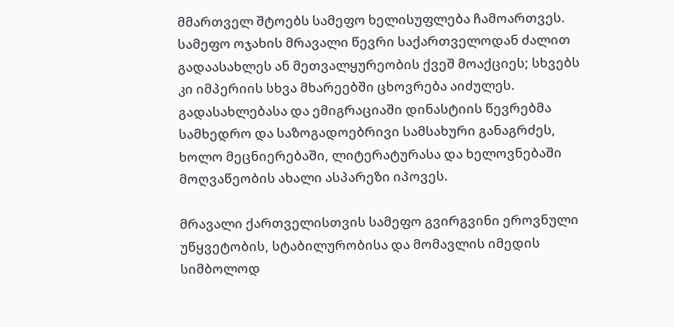მმართველ შტოებს სამეფო ხელისუფლება ჩამოართვეს. სამეფო ოჯახის მრავალი წევრი საქართველოდან ძალით გადაასახლეს ან მეთვალყურეობის ქვეშ მოაქციეს; სხვებს კი იმპერიის სხვა მხარეებში ცხოვრება აიძულეს. გადასახლებასა და ემიგრაციაში დინასტიის წევრებმა სამხედრო და საზოგადოებრივი სამსახური განაგრძეს, ხოლო მეცნიერებაში, ლიტერატურასა და ხელოვნებაში მოღვაწეობის ახალი ასპარეზი იპოვეს.

მრავალი ქართველისთვის სამეფო გვირგვინი ეროვნული უწყვეტობის, სტაბილურობისა და მომავლის იმედის სიმბოლოდ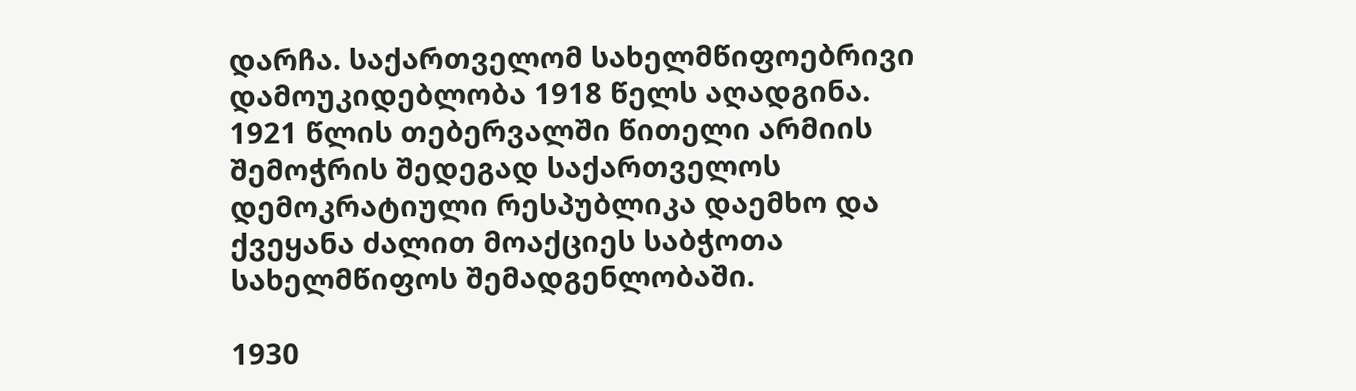დარჩა. საქართველომ სახელმწიფოებრივი დამოუკიდებლობა 1918 წელს აღადგინა. 1921 წლის თებერვალში წითელი არმიის შემოჭრის შედეგად საქართველოს დემოკრატიული რესპუბლიკა დაემხო და ქვეყანა ძალით მოაქციეს საბჭოთა სახელმწიფოს შემადგენლობაში.

1930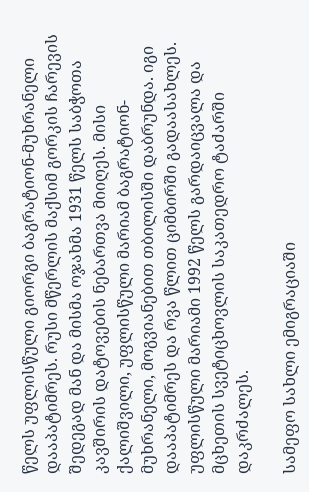წელს უფლისწული გიორგი ბაგრატიონ-მუხრანელი დააპატიმრეს. რუსი მწერლის მაქსიმ გორკის ჩარევის შედეგად მან და მისმა ოჯახმა 1931 წელს საბჭოთა კავშირის დატოვების ნებართვა მიიღეს. მისი ქალიშვილი, უფლისწული მარიამ ბაგრატიონ-მუხრანელი, მოგვიანებით თბილისში დაბრუნდა. იგი დააპატიმრეს და რვა წლით ციმბირში გადაასახლეს. უფლისწული მარიამი 1992 წელს გარდაიცვალა და მცხეთის სვეტიცხოვლის საკათედრო ტაძარში დაკრძალეს.

სამეფო სახლი ემიგრაციაში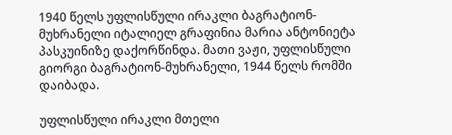1940 წელს უფლისწული ირაკლი ბაგრატიონ-მუხრანელი იტალიელ გრაფინია მარია ანტონიეტა პასკუინიზე დაქორწინდა. მათი ვაჟი, უფლისწული გიორგი ბაგრატიონ-მუხრანელი, 1944 წელს რომში დაიბადა.

უფლისწული ირაკლი მთელი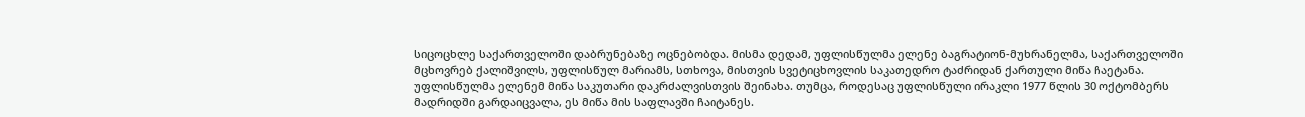სიცოცხლე საქართველოში დაბრუნებაზე ოცნებობდა. მისმა დედამ, უფლისწულმა ელენე ბაგრატიონ-მუხრანელმა, საქართველოში მცხოვრებ ქალიშვილს, უფლისწულ მარიამს, სთხოვა, მისთვის სვეტიცხოვლის საკათედრო ტაძრიდან ქართული მიწა ჩაეტანა. უფლისწულმა ელენემ მიწა საკუთარი დაკრძალვისთვის შეინახა. თუმცა, როდესაც უფლისწული ირაკლი 1977 წლის 30 ოქტომბერს მადრიდში გარდაიცვალა, ეს მიწა მის საფლავში ჩაიტანეს.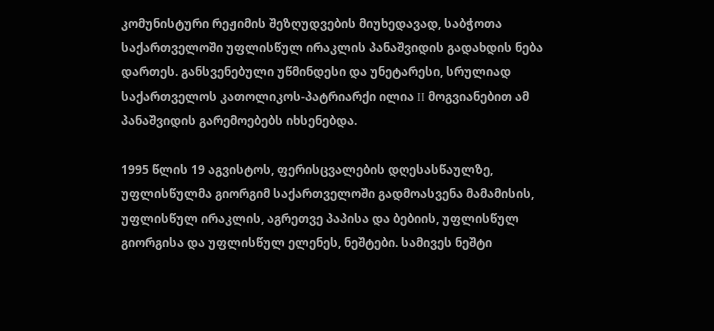კომუნისტური რეჟიმის შეზღუდვების მიუხედავად, საბჭოთა საქართველოში უფლისწულ ირაკლის პანაშვიდის გადახდის ნება დართეს. განსვენებული უწმინდესი და უნეტარესი, სრულიად საქართველოს კათოლიკოს-პატრიარქი ილია II მოგვიანებით ამ პანაშვიდის გარემოებებს იხსენებდა.

1995 წლის 19 აგვისტოს, ფერისცვალების დღესასწაულზე, უფლისწულმა გიორგიმ საქართველოში გადმოასვენა მამამისის, უფლისწულ ირაკლის, აგრეთვე პაპისა და ბებიის, უფლისწულ გიორგისა და უფლისწულ ელენეს, ნეშტები. სამივეს ნეშტი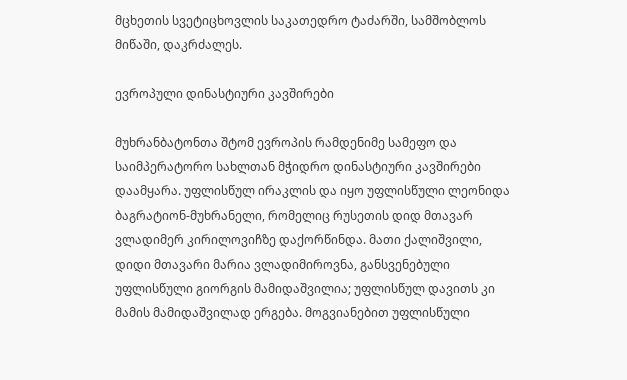მცხეთის სვეტიცხოვლის საკათედრო ტაძარში, სამშობლოს მიწაში, დაკრძალეს.

ევროპული დინასტიური კავშირები

მუხრანბატონთა შტომ ევროპის რამდენიმე სამეფო და საიმპერატორო სახლთან მჭიდრო დინასტიური კავშირები დაამყარა. უფლისწულ ირაკლის და იყო უფლისწული ლეონიდა ბაგრატიონ-მუხრანელი, რომელიც რუსეთის დიდ მთავარ ვლადიმერ კირილოვიჩზე დაქორწინდა. მათი ქალიშვილი, დიდი მთავარი მარია ვლადიმიროვნა, განსვენებული უფლისწული გიორგის მამიდაშვილია; უფლისწულ დავითს კი მამის მამიდაშვილად ერგება. მოგვიანებით უფლისწული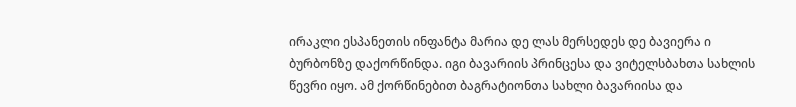ირაკლი ესპანეთის ინფანტა მარია დე ლას მერსედეს დე ბავიერა ი ბურბონზე დაქორწინდა. იგი ბავარიის პრინცესა და ვიტელსბახთა სახლის წევრი იყო. ამ ქორწინებით ბაგრატიონთა სახლი ბავარიისა და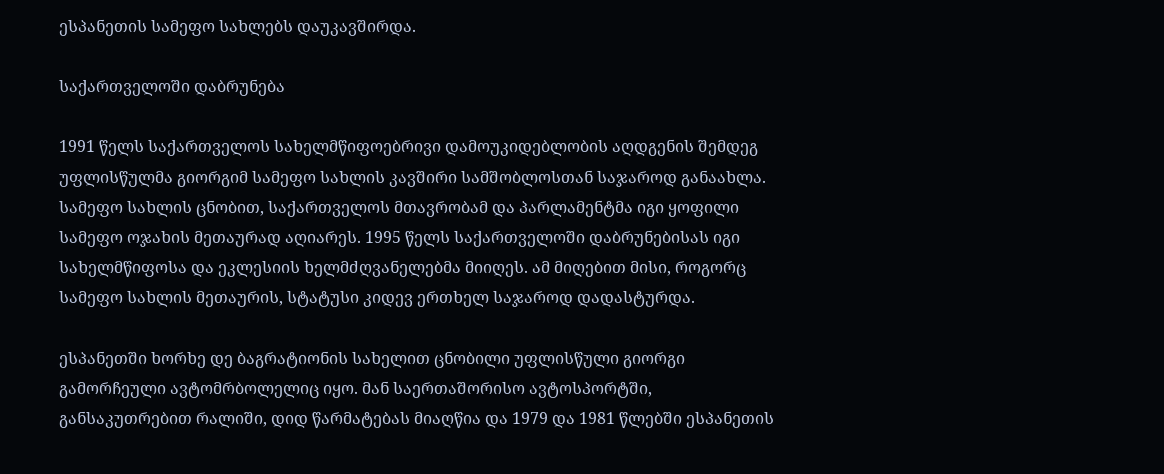ესპანეთის სამეფო სახლებს დაუკავშირდა.

საქართველოში დაბრუნება

1991 წელს საქართველოს სახელმწიფოებრივი დამოუკიდებლობის აღდგენის შემდეგ უფლისწულმა გიორგიმ სამეფო სახლის კავშირი სამშობლოსთან საჯაროდ განაახლა. სამეფო სახლის ცნობით, საქართველოს მთავრობამ და პარლამენტმა იგი ყოფილი სამეფო ოჯახის მეთაურად აღიარეს. 1995 წელს საქართველოში დაბრუნებისას იგი სახელმწიფოსა და ეკლესიის ხელმძღვანელებმა მიიღეს. ამ მიღებით მისი, როგორც სამეფო სახლის მეთაურის, სტატუსი კიდევ ერთხელ საჯაროდ დადასტურდა.

ესპანეთში ხორხე დე ბაგრატიონის სახელით ცნობილი უფლისწული გიორგი გამორჩეული ავტომრბოლელიც იყო. მან საერთაშორისო ავტოსპორტში, განსაკუთრებით რალიში, დიდ წარმატებას მიაღწია და 1979 და 1981 წლებში ესპანეთის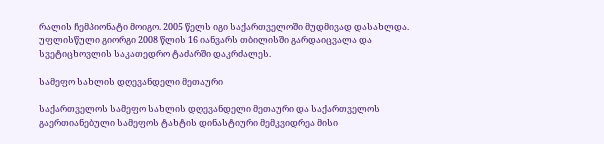რალის ჩემპიონატი მოიგო. 2005 წელს იგი საქართველოში მუდმივად დასახლდა. უფლისწული გიორგი 2008 წლის 16 იანვარს თბილისში გარდაიცვალა და სვეტიცხოვლის საკათედრო ტაძარში დაკრძალეს.

სამეფო სახლის დღევანდელი მეთაური

საქართველოს სამეფო სახლის დღევანდელი მეთაური და საქართველოს გაერთიანებული სამეფოს ტახტის დინასტიური მემკვიდრეა მისი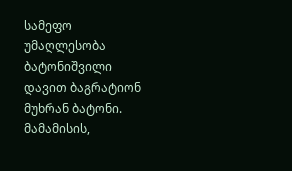სამეფო უმაღლესობა ბატონიშვილი დავით ბაგრატიონ მუხრან ბატონი. მამამისის,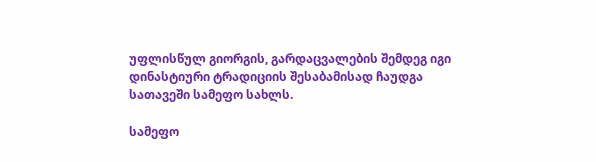უფლისწულ გიორგის, გარდაცვალების შემდეგ იგი დინასტიური ტრადიციის შესაბამისად ჩაუდგა სათავეში სამეფო სახლს.

სამეფო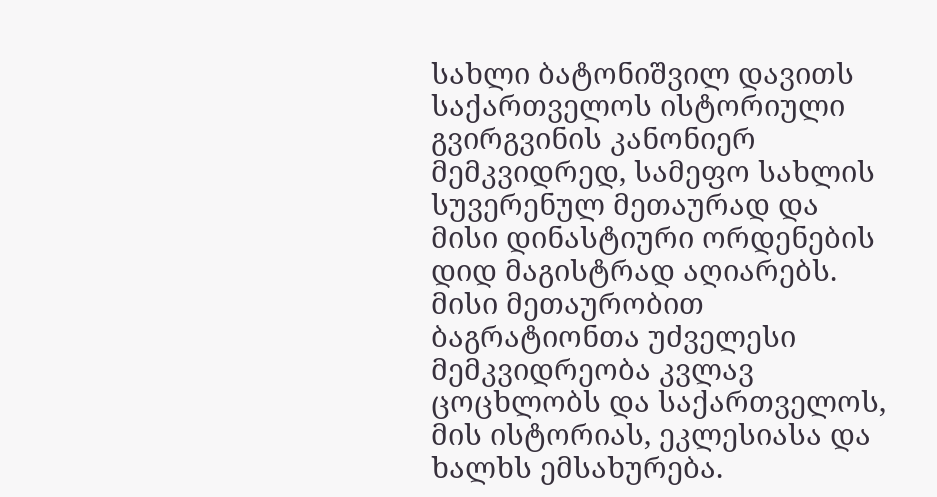სახლი ბატონიშვილ დავითს საქართველოს ისტორიული გვირგვინის კანონიერ მემკვიდრედ, სამეფო სახლის სუვერენულ მეთაურად და მისი დინასტიური ორდენების დიდ მაგისტრად აღიარებს. მისი მეთაურობით ბაგრატიონთა უძველესი მემკვიდრეობა კვლავ ცოცხლობს და საქართველოს, მის ისტორიას, ეკლესიასა და ხალხს ემსახურება.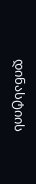დინასტიის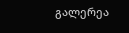გალერეა